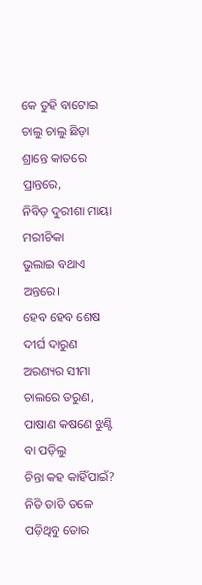କେ ତୁହି ବାଟୋଇ ଚାଲୁ ଚାଲୁ ଛିଡ଼ା
ଶ୍ରାନ୍ତେ କାତରେ ପ୍ରାନ୍ତରେ,
ନିବିଡ଼ ଦୁରୀଶା ମାୟା ମରୀଚିକା
ଭୁଲାଇ ବଥାଏ ଅନ୍ତରେ।
ହେବ ହେବ ଶେଷ ଦୀର୍ଘ ଦାରୁଣ
ଅରଣ୍ୟର ସୀମା ଚାଲରେ ତରୁଣ,
ପାଷାଣ କଷଣେ ଝୁଣ୍ଟି ବା ପଡ଼ିଲୁ
ଚିନ୍ତା କହ କାହିଁପାଇଁ?
ନିତି ତାତି ତଳେ ପଡ଼ିଥିବୁ ତୋର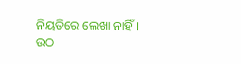ନିୟତିରେ ଲେଖା ନାହିଁ।
ଉଠ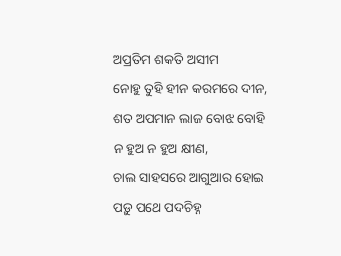ଅପ୍ରତିମ ଶକତି ଅସୀମ
ନୋହୁ ତୁହି ହୀନ କରମରେ ଦୀନ,
ଶତ ଅପମାନ ଲାଜ ବୋଝ ବୋହି
ନ ହୁଅ ନ ହୁଅ କ୍ଷୀଣ,
ଚାଲ ସାହସରେ ଆଗୁଆର ହୋଇ
ପଡ଼ୁ ପଥେ ପଦଚିହ୍ନ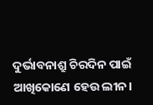ଦୁର୍ଭାବନାଶ୍ରୁ ଚିରଦିନ ପାଇଁ
ଆଖିକୋଣେ ହେଉ ଲୀନ।